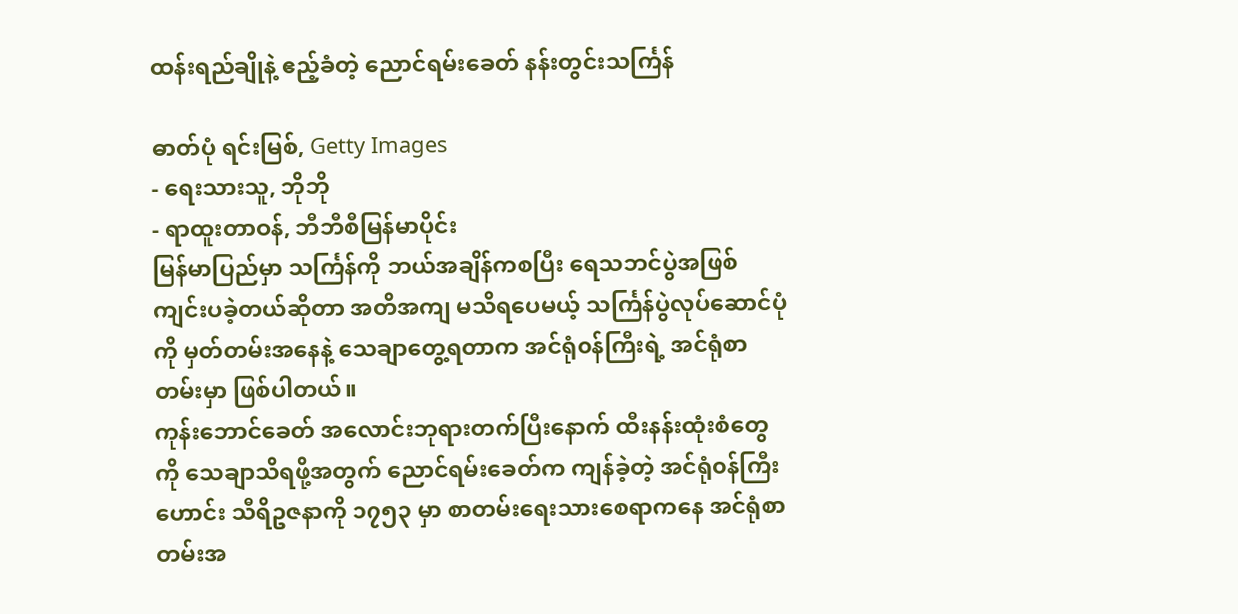ထန်းရည်ချိုနဲ့ ဧည့်ခံတဲ့ ညောင်ရမ်းခေတ် နန်းတွင်းသင်္ကြန်

ဓာတ်ပုံ ရင်းမြစ်, Getty Images
- ရေးသားသူ, ဘိုဘို
- ရာထူးတာဝန်, ဘီဘီစီမြန်မာပိုင်း
မြန်မာပြည်မှာ သင်္ကြန်ကို ဘယ်အချိန်ကစပြီး ရေသဘင်ပွဲအဖြစ် ကျင်းပခဲ့တယ်ဆိုတာ အတိအကျ မသိရပေမယ့် သင်္ကြန်ပွဲလုပ်ဆောင်ပုံကို မှတ်တမ်းအနေနဲ့ သေချာတွေ့ရတာက အင်ရုံ၀န်ကြီးရဲ့ အင်ရုံစာတမ်းမှာ ဖြစ်ပါတယ်။
ကုန်းဘောင်ခေတ် အလောင်းဘုရားတက်ပြီးနောက် ထီးနန်းထုံးစံတွေကို သေချာသိရဖို့အတွက် ညောင်ရမ်းခေတ်က ကျန်ခဲ့တဲ့ အင်ရုံ၀န်ကြီးဟောင်း သီရိဥဇနာကို ၁၇၅၃ မှာ စာတမ်းရေးသားစေရာကနေ အင်ရုံစာတမ်းအ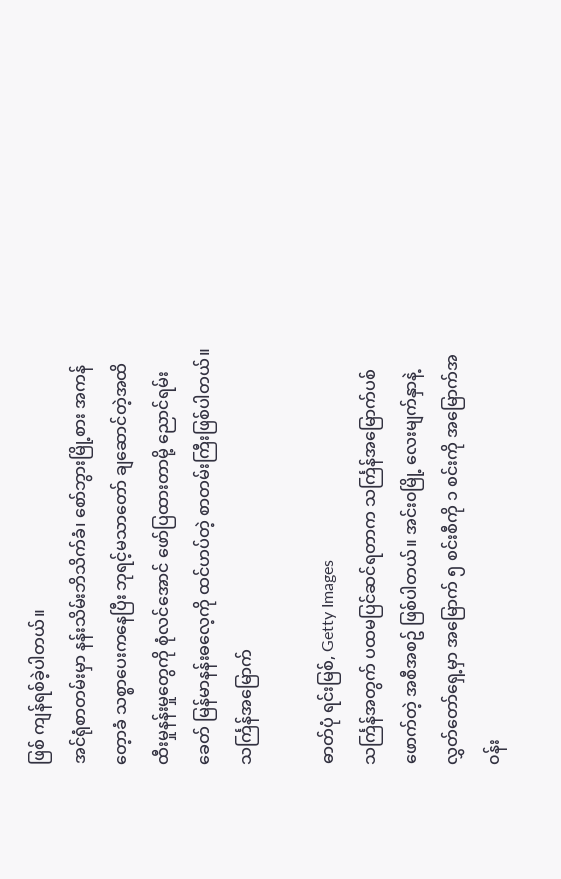ဖြစ် ကျန်ရစ်ခဲ့ပါတယ်။
အင်ရုံစာတမ်းမှာ နန်းသိမ်းဘိသိက်ခံ၊ စော်ဘွားမြို့စား အကန်တေ့ာခံ သစ္စာပေးကနေပြီး ဘုရင့်မသာတော် ချဆောင်တဲ့အထိ ထီးမှုနန်းမှုတွေကို စုံလင်အောင် ဖော်ပြထားတာမို့ ညောင်ရမ်းခေတ် မြန်မာနန်းဓလေ့ကို ထင်ဟပ်တဲ့ စာတမ်းကြီးဖြစ်ပါတယ်။
သင်္ကြန်အမြောက်

ဓာတ်ပုံ ရင်းမြစ်, Getty Images
သင်္ကြန်အတွက် ပထမပြင်ဆင်ရတာက သင်္ကြန်အမြောက်ပစ်ဖောက်တဲ့ အစီအစဥ် ဖြစ်ပါတယ်။ အင်း၀မြို့ လေးမျက်နှာနဲ့ လွှတ်တော်ရှေ့မှာ အမြောက် ၅ စင်းစီကို ၁ စင်းကို အမြောက်အ၀န်း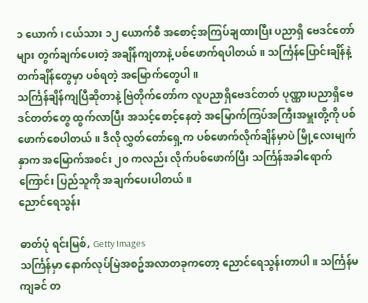၁ ယောက်၊ ငယ်သား ၁၂ ယောက်စီ အစောင့်အကြပ်ချထားပြီး ပညာရှိ ဗေဒင်တော်များ တွက်ချက်ပေးတဲ့ အချိန်ကျတာနဲ့ ပစ်ဖောက်ရပါတယ်။ သင်္ကြန်ပြောင်းချိန်နဲ့ တက်ချိန်တွေမှာ ပစ်ရတဲ့ အမြောက်တွေပါ။
သင်္ကြန်ချိန်ကျပြီဆိုတာနဲ့ ဗြဲတိုက်တော်က လူပညာရှိဗေဒင်တတ် ပုဏ္ဏားပညာရှိဗေဒင်တတ်တွေ ထွက်လာပြီး အသင့်စောင့်နေတဲ့ အမြောက်ကြပ်အကြီးအမှူးတို့ကို ပစ်ဖောက်စေပါတယ်။ ဒီလို လွှတ်တော်ရှေ့က ပစ်ဖောက်လိုက်ချိန်မှာပဲ မြို့လေးမျက်နှာက အမြောက်အစင်း ၂၀ ကလည်း လိုက်ပစ်ဖောက်ပြီး သင်္ကြန်အခါရောက်ကြောင်း ပြည်သူကို အချက်ပေးပါတယ်။
ညောင်ရေသွန်း

ဓာတ်ပုံ ရင်းမြစ်, Getty Images
သင်္ကြန်မှာ နောက်လုပ်မြဲအစဥ်အလာတခုကတော့ ညောင်ရေသွန်းတာပါ။ သင်္ကြန်မကျခင် တ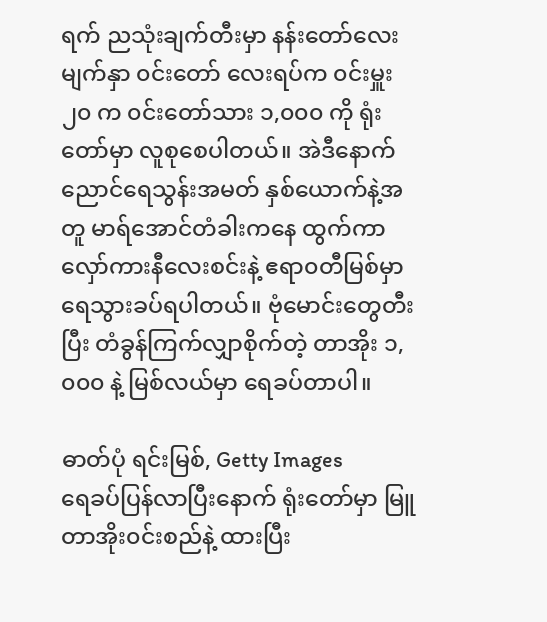ရက် ညသုံးချက်တီးမှာ နန်းတော်လေးမျက်နှာ ၀င်းတော် လေးရပ်က ၀င်းမှူး ၂၀ က ၀င်းတော်သား ၁,၀၀၀ ကို ရုံးတော်မှာ လူစုစေပါတယ်။ အဲဒီနောက် ညောင်ရေသွန်းအမတ် နှစ်ယောက်နဲ့အတူ မာရ်အောင်တံခါးကနေ ထွက်ကာ လှော်ကားနီလေးစင်းနဲ့ ဧရာ၀တီမြစ်မှာ ရေသွားခပ်ရပါတယ်။ ဗုံမောင်းတွေတီးပြီး တံခွန်ကြက်လျှာစိုက်တဲ့ တာအိုး ၁,၀၀၀ နဲ့ မြစ်လယ်မှာ ရေခပ်တာပါ။

ဓာတ်ပုံ ရင်းမြစ်, Getty Images
ရေခပ်ပြန်လာပြီးနောက် ရုံးတော်မှာ မြူတာအိုး၀င်းစည်နဲ့ ထားပြီး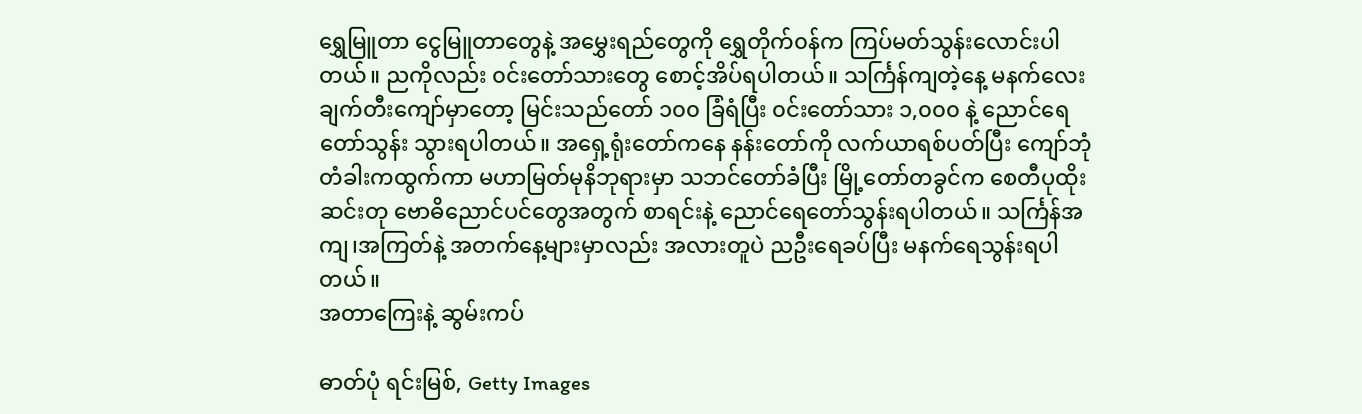ရွှေမြူတာ ငွေမြူတာတွေနဲ့ အမွှေးရည်တွေကို ရွှေတိုက်၀န်က ကြပ်မတ်သွန်းလောင်းပါတယ်။ ညကိုလည်း ၀င်းတော်သားတွေ စောင့်အိပ်ရပါတယ်။ သင်္ကြန်ကျတဲ့နေ့ မနက်လေးချက်တီးကျော်မှာတော့ မြင်းသည်တော် ၁၀၀ ခြံရံပြီး ၀င်းတော်သား ၁,၀၀၀ နဲ့ ညောင်ရေတော်သွန်း သွားရပါတယ်။ အရှေ့ရုံးတော်ကနေ နန်းတော်ကို လက်ယာရစ်ပတ်ပြီး ကျော်ဘုံတံခါးကထွက်ကာ မဟာမြတ်မုနိဘုရားမှာ သဘင်တော်ခံပြီး မြို့တော်တခွင်က စေတီပုထိုး ဆင်းတု ဗောဓိညောင်ပင်တွေအတွက် စာရင်းနဲ့ ညောင်ရေတော်သွန်းရပါတယ်။ သင်္ကြန်အကျ၊အကြတ်နဲ့ အတက်နေ့များမှာလည်း အလားတူပဲ ညဦးရေခပ်ပြီး မနက်ရေသွန်းရပါတယ်။
အတာကြေးနဲ့ ဆွမ်းကပ်

ဓာတ်ပုံ ရင်းမြစ်, Getty Images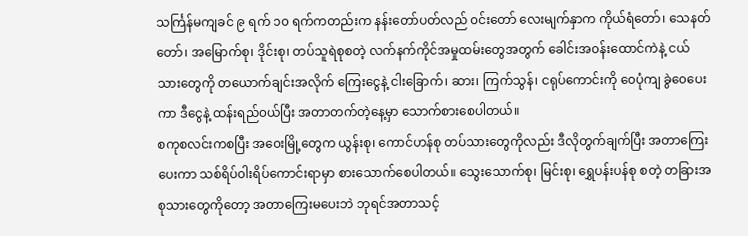သင်္ကြန်မကျခင် ၉ ရက် ၁၀ ရက်ကတည်းက နန်းတော်ပတ်လည် ၀င်းတော် လေးမျက်နှာက ကိုယ်ရံတော်၊ သေနတ်တော်၊ အမြောက်စု၊ ဒိုင်းစု၊ တပ်သူရဲစုစတဲ့ လက်နက်ကိုင်အမှုထမ်းတွေအတွက် ခေါင်းအ၀န်းထောင်ကဲနဲ့ ငယ်သားတွေကို တယောက်ချင်းအလိုက် ကြေးငွေနဲ့ ငါးခြောက်၊ ဆား၊ ကြက်သွန်၊ ငရုပ်ကောင်းကို ၀ေပုံကျ ခွဲ၀ေပေးကာ ဒီငွေနဲ့ ထန်းရည်၀ယ်ပြီး အတာတက်တဲ့နေ့မှာ သောက်စားစေပါတယ်။
စကုစလင်းကစပြီး အ၀ေးမြို့တွေက ယွန်းစု၊ ကောင်ဟန်စု တပ်သားတွေကိုလည်း ဒီလိုတွက်ချက်ပြီး အတာကြေးပေးကာ သစ်ရိပ်၀ါးရိပ်ကောင်းရာမှာ စားသောက်စေပါတယ်။ သွေးသောက်စု၊ မြင်းစု၊ ရွှေပန်းပန်စု စတဲ့ တခြားအစုသားတွေကိုတော့ အတာကြေးမပေးဘဲ ဘုရင်အတာသင့်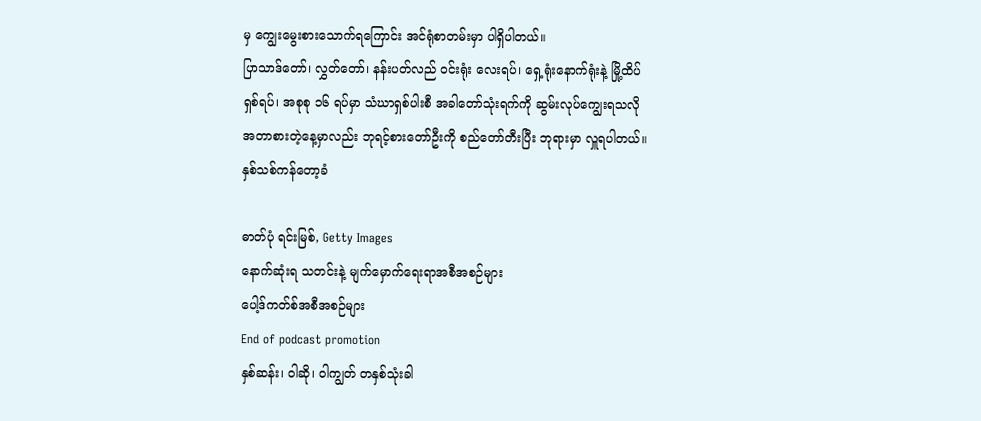မှ ကျွေးမွေးစားသောက်ရကြောင်း အင်ရုံစာတမ်းမှာ ပါရှိပါတယ်။
ပြာသာဒ်တော်၊ လွှတ်တော်၊ နန်းပတ်လည် ဝင်းရုံး လေးရပ်၊ ရှေ့ရုံးနောက်ရုံးနဲ့ မြို့ထိပ် ရှစ်ရပ်၊ အစုစု ၁၆ ရပ်မှာ သံဃာရှစ်ပါးစီ အခါတော်သုံးရက်ကို ဆွမ်းလုပ်ကျွေးရသလို အတာစားတဲ့နေ့မှာလည်း ဘုရင့်စားတော်ဦးကို စည်တော်တီးပြီး ဘုရားမှာ လှူရပါတယ်။
နှစ်သစ်ကန်တော့ခံ

ဓာတ်ပုံ ရင်းမြစ်, Getty Images
နောက်ဆုံးရ သတင်းနဲ့ မျက်မှောက်ရေးရာအစီအစဉ်များ
ပေါ့ဒ်ကတ်စ်အစီအစဉ်များ
End of podcast promotion
နှစ်ဆန်း၊ ဝါဆို၊ ဝါကျွတ် တနှစ်သုံးခါ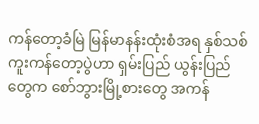ကန်တော့ခံမြဲ မြန်မာနန်းထုံးစံအရ နှစ်သစ်ကူးကန်တော့ပွဲဟာ ရှမ်းပြည် ယွန်းပြည်တွေက စော်ဘွားမြို့စားတွေ အကန်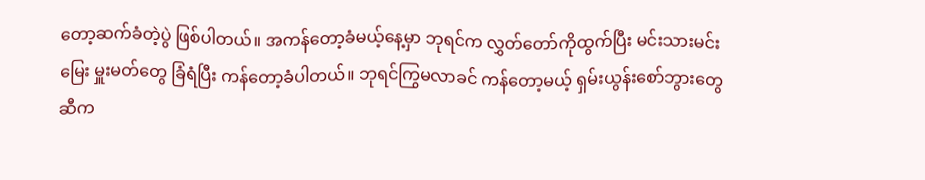တော့ဆက်ခံတဲ့ပွဲ ဖြစ်ပါတယ်။ အကန်တော့ခံမယ့်နေ့မှာ ဘုရင်က လွှတ်တော်ကိုထွက်ပြီး မင်းသားမင်းမြေး မှူးမတ်တွေ ခြံရံပြီး ကန်တော့ခံပါတယ်။ ဘုရင်ကြွမလာခင် ကန်တော့မယ့် ရှမ်းယွန်းစော်ဘွားတွေဆီက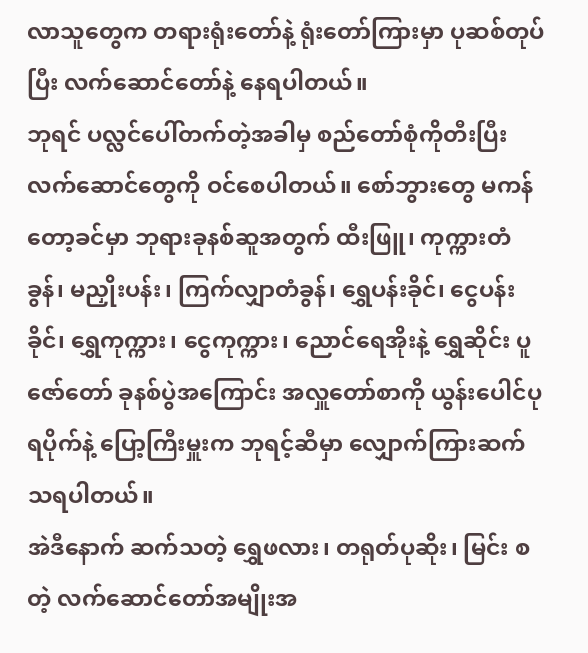လာသူတွေက တရားရုံးတော်နဲ့ ရုံးတော်ကြားမှာ ပုဆစ်တုပ်ပြီး လက်ဆောင်တော်နဲ့ နေရပါတယ်။
ဘုရင် ပလ္လင်ပေါ်တက်တဲ့အခါမှ စည်တော်စုံကိုတီးပြီး လက်ဆောင်တွေကို ဝင်စေပါတယ်။ စော်ဘွားတွေ မကန်တော့ခင်မှာ ဘုရားခုနစ်ဆူအတွက် ထီးဖြူ၊ ကုက္ကားတံခွန်၊ မညှိုးပန်း၊ ကြက်လျှာတံခွန်၊ ရွှေပန်းခိုင်၊ ငွေပန်းခိုင်၊ ရွှေကုက္ကား၊ ငွေကုက္ကား၊ ညောင်ရေအိုးနဲ့ ရွှေဆိုင်း ပူဇော်တော် ခုနစ်ပွဲအကြောင်း အလှူတော်စာကို ယွန်းပေါင်ပုရပိုက်နဲ့ ပြော့ကြီးမှူးက ဘုရင့်ဆီမှာ လျှောက်ကြားဆက်သရပါတယ်။
အဲဒီနောက် ဆက်သတဲ့ ရွှေဖလား၊ တရုတ်ပုဆိုး၊ မြင်း စတဲ့ လက်ဆောင်တော်အမျိုးအ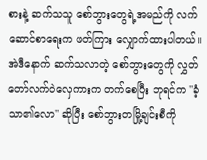စားနဲ့ ဆက်သသူ စော်ဘွားတွေရဲ့အမည်ကို လက်ဆောင်စာရေးက ဖတ်ကြား လျှောက်ထားပါတယ်။ အဲဒီနောက် ဆက်သလာတဲ့ စော်ဘွားတွေကို လွှတ်တော်လက်ဝဲလှေကားက တက်စေပြီး ဘုရင်က ''ခံ့သာ၏လော'' ဆိုပြီး စော်ဘွားတမြို့ချင်းစီကို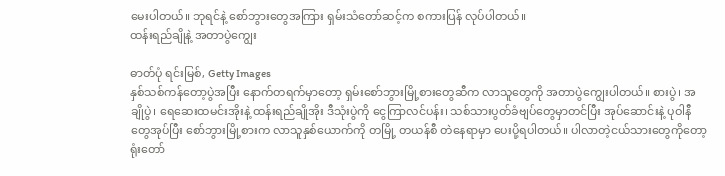မေးပါတယ်။ ဘုရင်နဲ့ စော်ဘွားတွေအကြား ရှမ်းသံတော်ဆင့်က စကားပြန် လုပ်ပါတယ်။
ထန်းရည်ချိုနဲ့ အတာပွဲကျွေး

ဓာတ်ပုံ ရင်းမြစ်, Getty Images
နှစ်သစ်ကန်တော့ပွဲအပြီး နောက်တရက်မှာတော့ ရှမ်းစော်ဘွားမြို့စားတွေဆီက လာသူတွေကို အတာပွဲကျွေးပါတယ်။ စားပွဲ၊ အချိုပွဲ၊ ရေဆေးထမင်းအိုးနဲ့ ထန်းရည်ချိုအိုး ဒီသုံးပွဲကို ငွေကြာလင်ပန်း၊ သစ်သားပွတ်ခံဗျပ်တွေမှာတင်ပြီး အုပ်ဆောင်းနဲ့ ပုဝါနီတွေအုပ်ပြီး စော်ဘွားမြို့စားက လာသူနှစ်ယောက်ကို တမြို့ တယန်စီ တဲနေရာမှာ ပေးပို့ရပါတယ်။ ပါလာတဲ့ငယ်သားတွေကိုတော့ ရုံးတော်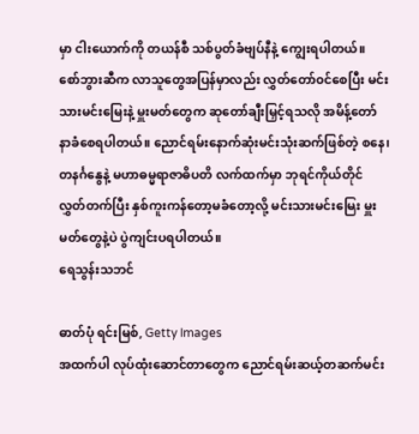မှာ ငါးယောက်ကို တယန်စီ သစ်ပွတ်ခံဗျပ်နီနဲ့ ကျွေးရပါတယ်။
စော်ဘွားဆီက လာသူတွေအပြန်မှာလည်း လွှတ်တော်၀င်စေပြီး မင်းသားမင်းမြေးနဲ့ မှူးမတ်တွေက ဆုတော်ချီးမြှင့်ရသလို အမိန့်တော် နာခံစေရပါတယ်။ ညောင်ရမ်းနောက်ဆုံးမင်းသုံးဆက်ဖြစ်တဲ့ စနေ၊ တနင်္ဂနွေနဲ့ မဟာဓမ္မရာဇာဓိပတိ လက်ထက်မှာ ဘုရင်ကိုယ်တိုင် လွှတ်တက်ပြီး နှစ်ကူးကန်တော့မခံတော့လို့ မင်းသားမင်းမြေး မှူးမတ်တွေနဲ့ပဲ ပွဲကျင်းပရပါတယ်။
ရေသွန်းသဘင်

ဓာတ်ပုံ ရင်းမြစ်, Getty Images
အထက်ပါ လုပ်ထုံးဆောင်တာတွေက ညောင်ရမ်းဆယ့်တဆက်မင်း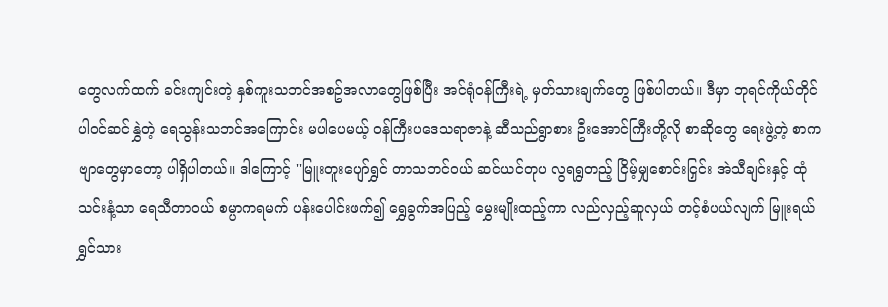တွေလက်ထက် ခင်းကျင်းတဲ့ နှစ်ကူးသဘင်အစဥ်အလာတွေဖြစ်ပြီး အင်ရုံဝန်ကြီးရဲ့ မှတ်သားချက်တွေ ဖြစ်ပါတယ်။ ဒီမှာ ဘုရင်ကိုယ်တိုင် ပါဝင်ဆင်နွှဲတဲ့ ရေသွန်းသဘင်အကြောင်း မပါပေမယ့် ဝန်ကြီးပဒေသရာဇာနဲ့ ဆီသည်ရွာစား ဦးအောင်ကြီးတို့လို စာဆိုတွေ ရေးဖွဲ့တဲ့ စာကဗျာတွေမှာတော့ ပါရှိပါတယ်။ ဒါကြောင့် ''မြူးတူးပျော်ရွှင် တာသဘင်ဝယ် ဆင်ယင်တုပ လွရရွတည့် ငြိမ့်မျှစောင်းငြှင်း အဲသီချင်းနှင့် ထုံသင်းနံ့သာ ရေသီတာဝယ် စမ္ပာကရမက် ပန်းပေါင်းဖက်၍ ရွှေခွက်အပြည့် မွှေးမျိုးထည့်ကာ လည်လှည့်ဆူလှယ် တင့်စံပယ်လျက် မြူးရယ်ရွှင်သား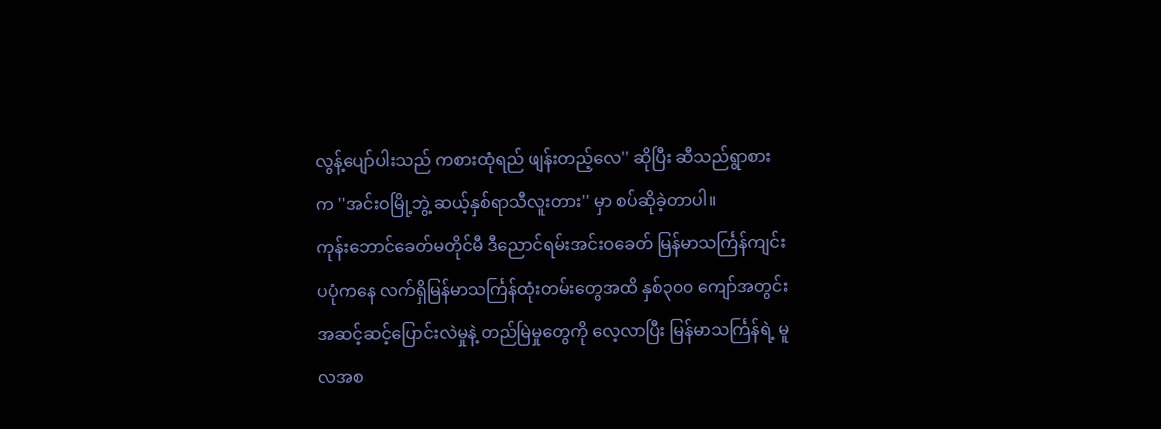လွန့်ပျော်ပါးသည် ကစားထုံရည် ဖျန်းတည့်လေ'' ဆိုပြီး ဆီသည်ရွာစားက ''အင်းဝမြို့ဘွဲ့ ဆယ့်နှစ်ရာသီလူးတား'' မှာ စပ်ဆိုခဲ့တာပါ။
ကုန်းဘောင်ခေတ်မတိုင်မီ ဒီညောင်ရမ်းအင်းဝခေတ် မြန်မာသင်္ကြန်ကျင်းပပုံကနေ လက်ရှိမြန်မာသင်္ကြန်ထုံးတမ်းတွေအထိ နှစ်၃၀၀ ကျော်အတွင်း အဆင့်ဆင့်ပြောင်းလဲမှုနဲ့ တည်မြဲမှုတွေကို လေ့လာပြီး မြန်မာသင်္ကြန်ရဲ့ မူလအစ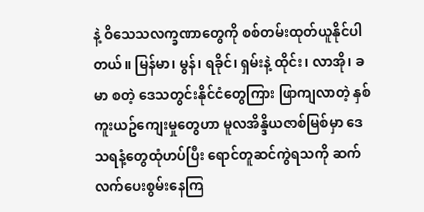နဲ့ ဝိသေသလက္ခဏာတွေကို စစ်တမ်းထုတ်ယူနိုင်ပါတယ်။ မြန်မာ၊ မွန်၊ ရခိုင်၊ ရှမ်းနဲ့ ထိုင်း၊ လာအို၊ ခမာ စတဲ့ ဒေသတွင်းနိုင်ငံတွေကြား ဖြာကျလာတဲ့ နှစ်ကူးယဥ်ကျေးမှုတွေဟာ မူလအိန္ဒိယဇာစ်မြစ်မှာ ဒေသရနံ့တွေထုံဟပ်ပြီး ရောင်တူဆင်ကွဲရသကို ဆက်လက်ပေးစွမ်းနေကြ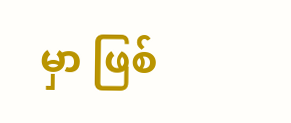မှာ ဖြစ်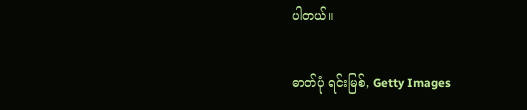ပါတယ်။

ဓာတ်ပုံ ရင်းမြစ်, Getty Images